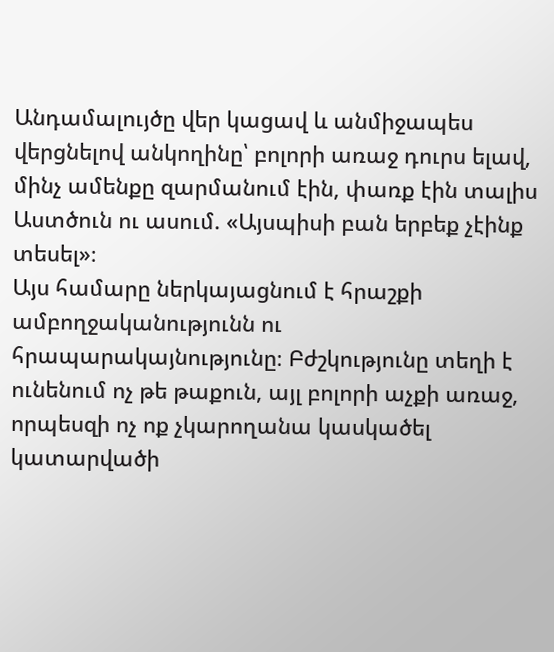Անդամալույծը վեր կացավ և անմիջապես վերցնելով անկողինը՝ բոլորի առաջ դուրս ելավ, մինչ ամենքը զարմանում էին, փառք էին տալիս Աստծուն ու ասում. «Այսպիսի բան երբեք չէինք տեսել»։
Այս համարը ներկայացնում է հրաշքի ամբողջականությունն ու հրապարակայնությունը։ Բժշկությունը տեղի է ունենում ոչ թե թաքուն, այլ բոլորի աչքի առաջ, որպեսզի ոչ ոք չկարողանա կասկածել կատարվածի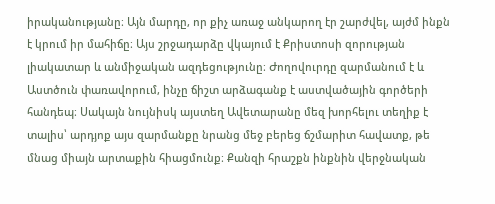իրականությանը։ Այն մարդը, որ քիչ առաջ անկարող էր շարժվել, այժմ ինքն է կրում իր մահիճը։ Այս շրջադարձը վկայում է Քրիստոսի զորության լիակատար և անմիջական ազդեցությունը։ Ժողովուրդը զարմանում է և Աստծուն փառավորում, ինչը ճիշտ արձագանք է աստվածային գործերի հանդեպ։ Սակայն նույնիսկ այստեղ Ավետարանը մեզ խորհելու տեղիք է տալիս՝ արդյոք այս զարմանքը նրանց մեջ բերեց ճշմարիտ հավատք, թե մնաց միայն արտաքին հիացմունք։ Քանզի հրաշքն ինքնին վերջնական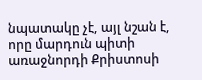նպատակը չէ, այլ նշան է, որը մարդուն պիտի առաջնորդի Քրիստոսի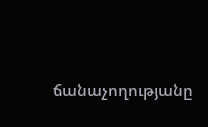ճանաչողությանը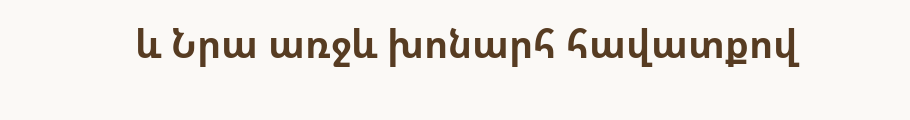և Նրա առջև խոնարհ հավատքով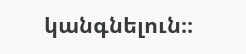կանգնելուն։։